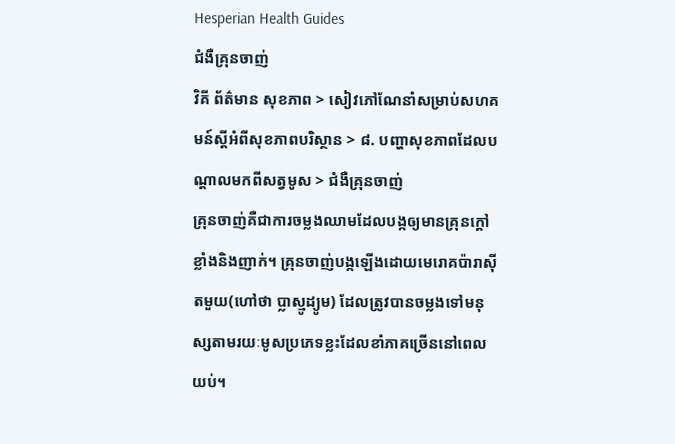Hesperian Health Guides
ជំងឺគ្រុនចាញ់
វិគី ព័ត៌មាន សុខភាព > សៀវភៅណែនាំសម្រាប់សហគមន៍ស្តីអំពីសុខភាពបរិស្ថាន > ៨. បញ្ហាសុខភាពដែលបណ្តាលមកពីសត្វមូស > ជំងឺគ្រុនចាញ់
គ្រុនចាញ់គឺជាការចម្លងឈាមដែលបង្កឲ្យមានគ្រុនក្តៅខ្លាំងនិងញាក់។ គ្រុនចាញ់បង្កឡើងដោយមេរោគប៉ារាស៊ីតមួយ(ហៅថា ប្លាស្មូដ្យូម) ដែលត្រូវបានចម្លងទៅមនុស្សតាមរយៈមូសប្រភេទខ្លះដែលខាំភាគច្រើននៅពេលយប់។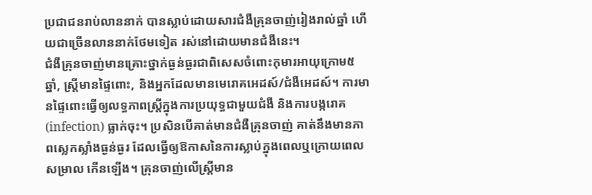ប្រជាជនរាប់លាននាក់ បានស្លាប់ដោយសារជំងឺគ្រុនចាញ់រៀងរាល់ឆ្នាំ ហើយជាច្រើនលាននាក់ថែមទៀត រស់នៅដោយមានជំងឺនេះ។
ជំងឺគ្រុនចាញ់មានគ្រោះថ្នាក់ធ្ងន់ធ្ងរជាពិសេសចំពោះកុមារអាយុក្រោម៥ឆ្នាំ, ស្ត្រីមានផ្ទៃពោះ, និងអ្នកដែលមានមេរោគអេដស៍/ជំងឺអេដស៍។ ការមានផ្ទៃពោះធ្វើឲ្យលទ្ធភាពស្ត្រីក្នុងការប្រយុទ្ធជាមួយជំងឺ និងការបង្ករោគ(infection) ធ្លាក់ចុះ។ ប្រសិនបើគាត់មានជំងឺគ្រុនចាញ់ គាត់នឹងមានភាពស្លេកស្លាំងធ្ងន់ធ្ងរ ដែលធ្វើឲ្យឱកាសនៃការស្លាប់ក្នុងពេលឬក្រោយពេលសម្រាល កើនឡើង។ គ្រុនចាញ់លើស្ត្រីមាន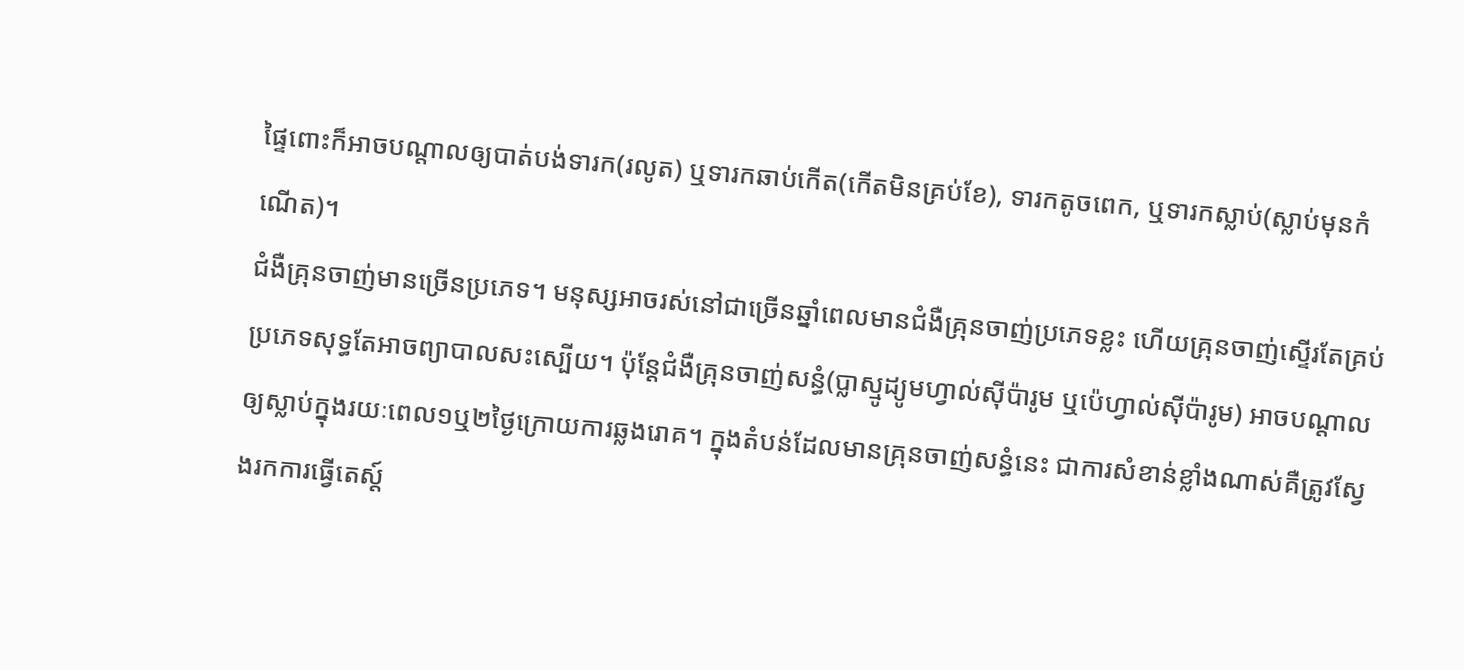ផ្ទៃពោះក៏អាចបណ្តាលឲ្យបាត់បង់ទារក(រលូត) ឬទារកឆាប់កើត(កើតមិនគ្រប់ខែ), ទារកតូចពេក, ឬទារកស្លាប់(ស្លាប់មុនកំណើត)។
ជំងឺគ្រុនចាញ់មានច្រើនប្រភេទ។ មនុស្សអាចរស់នៅជាច្រើនឆ្នាំពេលមានជំងឺគ្រុនចាញ់ប្រភេទខ្លះ ហើយគ្រុនចាញ់ស្ទើរតែគ្រប់ប្រភេទសុទ្ធតែអាចព្យាបាលសះស្បើយ។ ប៉ុន្តែជំងឺគ្រុនចាញ់សន្ធំ(ប្លាស្មូដ្យូមហ្វាល់ស៊ីប៉ារូម ឬប៉េហ្វាល់ស៊ីប៉ារូម) អាចបណ្តាលឲ្យស្លាប់ក្នុងរយៈពេល១ឬ២ថ្ងៃក្រោយការឆ្លងរោគ។ ក្នុងតំបន់ដែលមានគ្រុនចាញ់សន្ធំនេះ ជាការសំខាន់ខ្លាំងណាស់គឺត្រូវស្វែងរកការធ្វើតេស្ត៍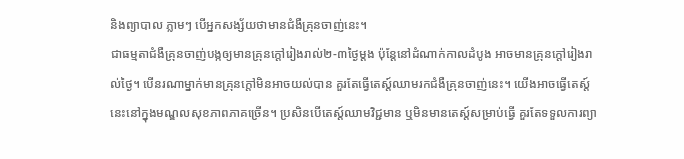និងព្យាបាល ភ្លាមៗ បើអ្នកសង្ស័យថាមានជំងឺគ្រុនចាញ់នេះ។
ជាធម្មតាជំងឺគ្រុនចាញ់បង្កឲ្យមានគ្រុនក្តៅរៀងរាល់២-៣ថ្ងៃម្តង ប៉ុន្តែនៅដំណាក់កាលដំបូង អាចមានគ្រុនក្តៅរៀងរាល់ថ្ងៃ។ បើនរណាម្នាក់មានគ្រុនក្តៅមិនអាចយល់បាន គួរតែធ្វើតេស្ត៍ឈាមរកជំងឺគ្រុនចាញ់នេះ។ យើងអាចធ្វើតេស្ត៍នេះនៅក្នុងមណ្ឌលសុខភាពភាគច្រើន។ ប្រសិនបើតេស្ត៍ឈាមវិជ្ជមាន ឬមិនមានតេស្ត៍សម្រាប់ធ្វើ គួរតែទទួលការព្យា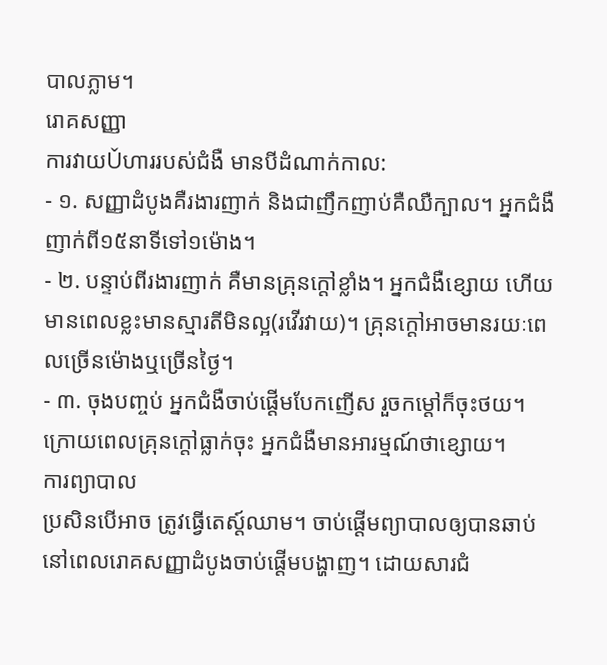បាលភ្លាម។
រោគសញ្ញា
ការវាយǓហាររបស់ជំងឺ មានបីដំណាក់កាល:
- ១. សញ្ញាដំបូងគឺរងារញាក់ និងជាញឹកញាប់គឺឈឺក្បាល។ អ្នកជំងឺញាក់ពី១៥នាទីទៅ១ម៉ោង។
- ២. បន្ទាប់ពីរងារញាក់ គឺមានគ្រុនក្តៅខ្លាំង។ អ្នកជំងឺខ្សោយ ហើយមានពេលខ្លះមានស្មារតីមិនល្អ(រវើរវាយ)។ គ្រុនក្តៅអាចមានរយៈពេលច្រើនម៉ោងឬច្រើនថ្ងៃ។
- ៣. ចុងបញ្ចប់ អ្នកជំងឺចាប់ផ្តើមបែកញើស រួចកម្តៅក៏ចុះថយ។ ក្រោយពេលគ្រុនក្តៅធ្លាក់ចុះ អ្នកជំងឺមានអារម្មណ៍ថាខ្សោយ។
ការព្យាបាល
ប្រសិនបើអាច ត្រូវធ្វើតេស្ត៍ឈាម។ ចាប់ផ្តើមព្យាបាលឲ្យបានឆាប់នៅពេលរោគសញ្ញាដំបូងចាប់ផ្តើមបង្ហាញ។ ដោយសារជំ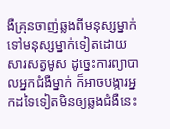ងឺគ្រុនចាញ់ឆ្លងពីមនុស្សម្នាក់ទៅមនុស្សម្នាក់ទៀតដោយសារសត្វមូស ដូច្នេះការព្យាបាលអ្នកជំងឺម្នាក់ ក៏អាចបង្ការអ្នកដទៃទៀតមិនឲ្យឆ្លងជំងឺនេះ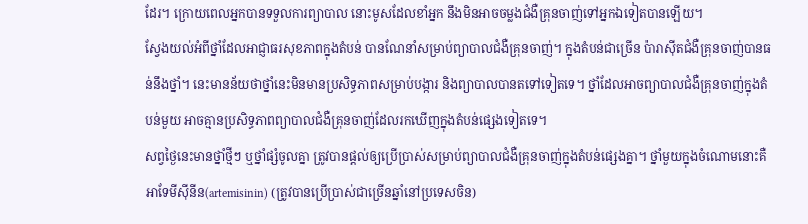ដែរ។ ក្រោយពេលអ្នកបានទទួលការព្យាបាល នោះមូសដែលខាំអ្នក នឹងមិនអាចចម្លងជំងឺគ្រុនចាញ់ទៅអ្នកឯទៀតបានឡើយ។
ស្វែងយល់អំពីថ្នាំដែលអាជ្ញាធរសុខភាពក្នុងតំបន់ បានណែនាំសម្រាប់ព្យាបាលជំងឺគ្រុនចាញ់។ ក្នុងតំបន់ជាច្រើន ប៉ារាស៊ីតជំងឺគ្រុនចាញ់បានធន់នឹងថ្នាំ។ នេះមានន័យថាថ្នាំនេះមិនមានប្រសិទ្ធភាពសម្រាប់បង្ការ និងព្យាបាលបានតទៅទៀតទេ។ ថ្នាំដែលអាចព្យាបាលជំងឺគ្រុនចាញ់ក្នុងតំបន់មួយ អាចគ្មានប្រសិទ្ធភាពព្យាបាលជំងឺគ្រុនចាញ់ដែលរកឃើញក្នុងតំបន់ផ្សេងទៀតទេ។
សព្វថ្ងៃនេះមានថ្នាំថ្មីៗ ឬថ្នាំផ្សំចូលគ្នា ត្រូវបានផ្តល់ឲ្យប្រើប្រាស់សម្រាប់ព្យាបាលជំងឺគ្រុនចាញ់ក្នុងតំបន់ផ្សេងគ្នា។ ថ្នាំមួយក្នុងចំណោមនោះគឺ អាទែមីស៊ីនីន(artemisinin) (ត្រូវបានប្រើប្រាស់ជាច្រើនឆ្នាំនៅប្រទេសចិន)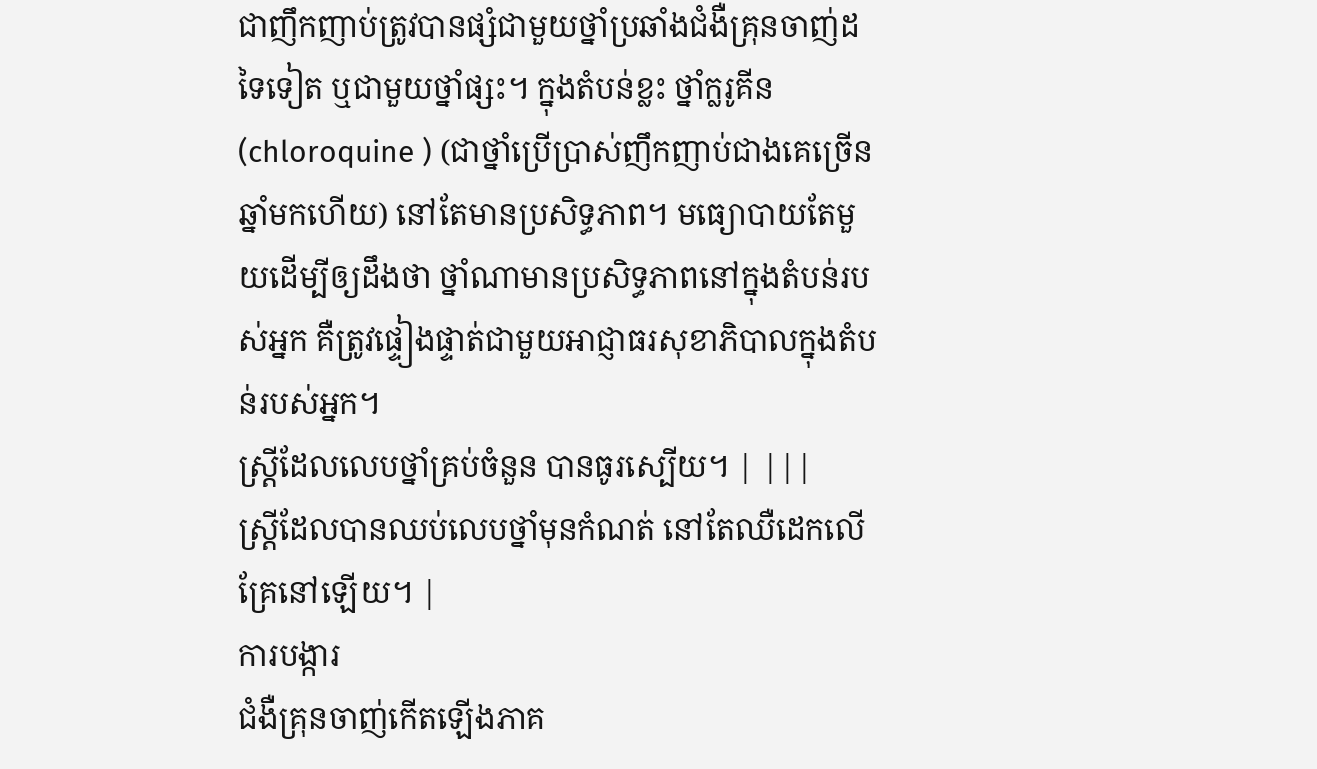ជាញឹកញាប់ត្រូវបានផ្សំជាមួយថ្នាំប្រឆាំងជំងឺគ្រុនចាញ់ដទៃទៀត ឬជាមួយថ្នាំផ្សះ។ ក្នុងតំបន់ខ្លះ ថ្នាំក្លរូគីន(chloroquine ) (ជាថ្នាំប្រើប្រាស់ញឹកញាប់ជាងគេច្រើន ឆ្នាំមកហើយ) នៅតែមានប្រសិទ្ធភាព។ មធ្យោបាយតែមួយដើម្បីឲ្យដឹងថា ថ្នាំណាមានប្រសិទ្ធភាពនៅក្នុងតំបន់របស់អ្នក គឺត្រូវផ្ទៀងផ្ទាត់ជាមួយអាជ្ញាធរសុខាភិបាលក្នុងតំបន់របស់អ្នក។
ស្ត្រីដែលលេបថ្នាំគ្រប់ចំនួន បានធូរស្បើយ។ | |||
ស្ត្រីដែលបានឈប់លេបថ្នាំមុនកំណត់ នៅតែឈឺដេកលើគ្រែនៅឡើយ។ |
ការបង្ការ
ជំងឺគ្រុនចាញ់កើតឡើងភាគ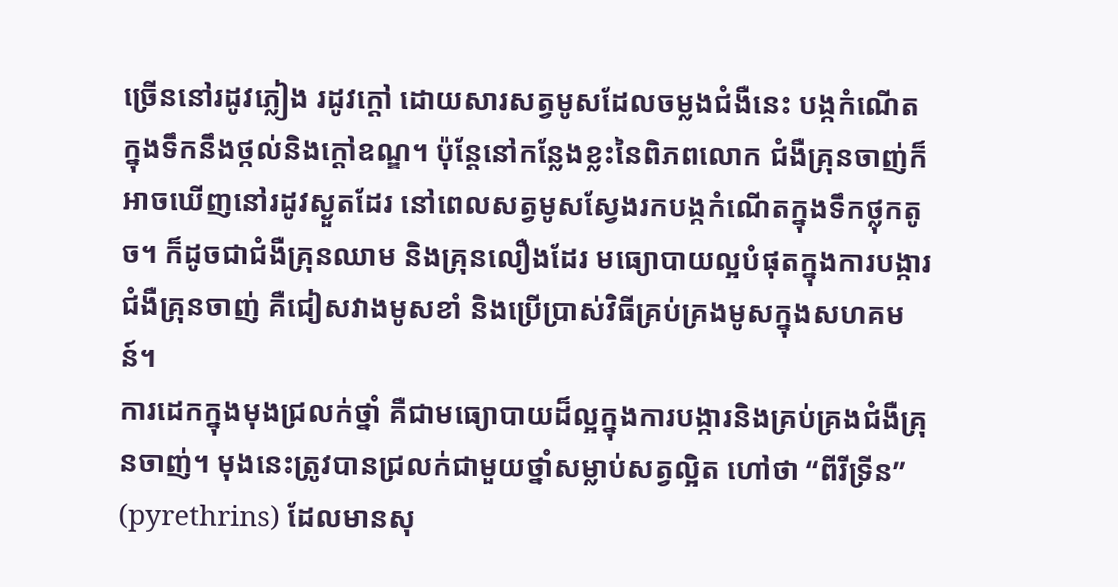ច្រើននៅរដូវភ្លៀង រដូវក្តៅ ដោយសារសត្វមូសដែលចម្លងជំងឺនេះ បង្កកំណើតក្នុងទឹកនឹងថ្កល់និងក្តៅឧណ្ឌ។ ប៉ុន្តែនៅកន្លែងខ្លះនៃពិភពលោក ជំងឺគ្រុនចាញ់ក៏អាចឃើញនៅរដូវស្ងួតដែរ នៅពេលសត្វមូសស្វែងរកបង្កកំណើតក្នុងទឹកថ្លុកតូច។ ក៏ដូចជាជំងឺគ្រុនឈាម និងគ្រុនលឿងដែរ មធ្យោបាយល្អបំផុតក្នុងការបង្ការជំងឺគ្រុនចាញ់ គឺជៀសវាងមូសខាំ និងប្រើប្រាស់វិធីគ្រប់គ្រងមូសក្នុងសហគមន៍។
ការដេកក្នុងមុងជ្រលក់ថ្នាំ គឺជាមធ្យោបាយដ៏ល្អក្នុងការបង្ការនិងគ្រប់គ្រងជំងឺគ្រុនចាញ់។ មុងនេះត្រូវបានជ្រលក់ជាមួយថ្នាំសម្លាប់សត្វល្អិត ហៅថា “ពីរីទ្រីន” (pyrethrins) ដែលមានសុ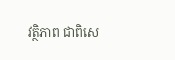វត្ថិភាព ជាពិសេ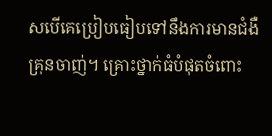សបើគេប្រៀបធៀបទៅនឹងការមានជំងឺគ្រុនចាញ់។ គ្រោះថ្នាក់ធំបំផុតចំពោះ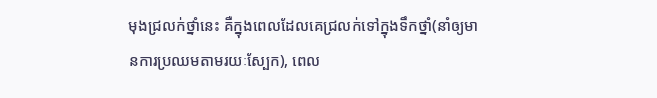មុងជ្រលក់ថ្នាំនេះ គឺក្នុងពេលដែលគេជ្រលក់ទៅក្នុងទឹកថ្នាំ(នាំឲ្យមានការប្រឈមតាមរយៈស្បែក), ពេល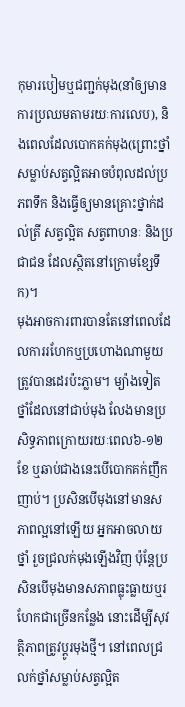កុមារបៀមឬជញ្ជក់មុង(នាំឲ្យមានការប្រឈមតាមរយៈការលេប), និងពេលដែលបោកគក់មុង(ព្រោះថ្នាំសម្លាប់សត្វល្អិតអាចបំពុលដល់ប្រភពទឹក និងធ្វើឲ្យមានគ្រោះថ្នាក់ដល់ត្រី សត្វល្អិត សត្វពាហនៈ និងប្រជាជន ដែលស្ថិតនៅក្រោមខ្សែទឹក)។
មុងអាចការពារបានតែនៅពេលដែលការរហែកឬប្រហោងណាមួយត្រូវបានដេរប៉ះភ្លាម។ ម្យ៉ាងទៀតថ្នាំដែលនៅជាប់មុង លែងមានប្រសិទ្ធភាពក្រោយរយៈពេល៦-១២ខែ ឬឆាប់ជាងនេះបើបោកគក់ញឹកញាប់។ ប្រសិនបើមុងនៅមានសភាពល្អនៅឡើយ អ្នកអាចលាយថ្នាំ រួចជ្រលក់មុងឡើងវិញ ប៉ុន្តែប្រសិនបើមុងមានសភាពធ្លុះធ្លាយឬរហែកជាច្រើនកន្លែង នោះដើម្បីសុវត្ថិភាពត្រូវប្តូរមុងថ្មី។ នៅពេលជ្រលក់ថ្នាំសម្លាប់សត្វល្អិត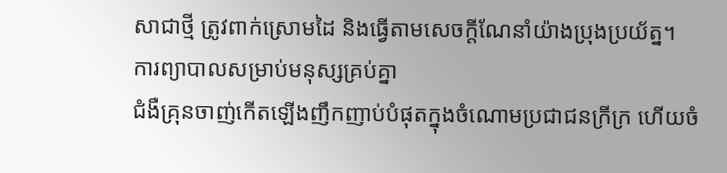សាជាថ្មី ត្រូវពាក់ស្រោមដៃ និងធ្វើតាមសេចក្តីណែនាំយ៉ាងប្រុងប្រយ័ត្ន។
ការព្យាបាលសម្រាប់មនុស្សគ្រប់គ្នា
ជំងឺគ្រុនចាញ់កើតឡើងញឹកញាប់បំផុតក្នុងចំណោមប្រជាជនក្រីក្រ ហើយចំ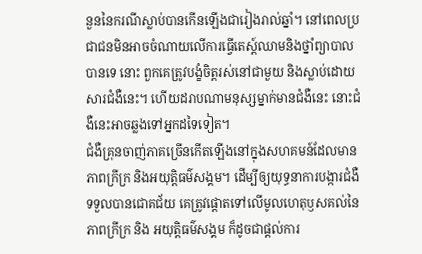នួននៃករណីស្លាប់បានកើនឡើងជារៀងរាល់ឆ្នាំ។ នៅពេលប្រជាជនមិនអាចចំណាយលើការធ្វើតេស្ត៍ឈាមនិងថ្នាំព្យាបាលបានទេ នោះ ពួកគេត្រូវបង្ខំចិត្តរស់នៅជាមួយ និងស្លាប់ដោយសារជំងឺនេះ។ ហើយដរាបណាមនុស្សម្នាក់មានជំងឺនេះ នោះជំងឺនេះអាចឆ្លងទៅអ្នកដទៃទៀត។
ជំងឺគ្រុនចាញ់ភាគច្រើនកើតឡើងនៅក្នុងសហគមន៍ដែលមានភាពក្រីក្រ និងអយុតិ្តធម៌សង្គម។ ដើម្បីឲ្យយុទ្ធនាការបង្ការជំងឺ ទទួលបានជោគជ័យ គេត្រូវផ្តោតទៅលើមូលហេតុឫសគល់នៃភាពក្រីក្រ និង អយុត្តិធម៌សង្គម ក៏ដូចជាផ្តល់ការ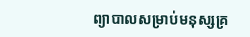ព្យាបាលសម្រាប់មនុស្សគ្រ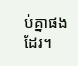ប់គ្នាផងដែរ។